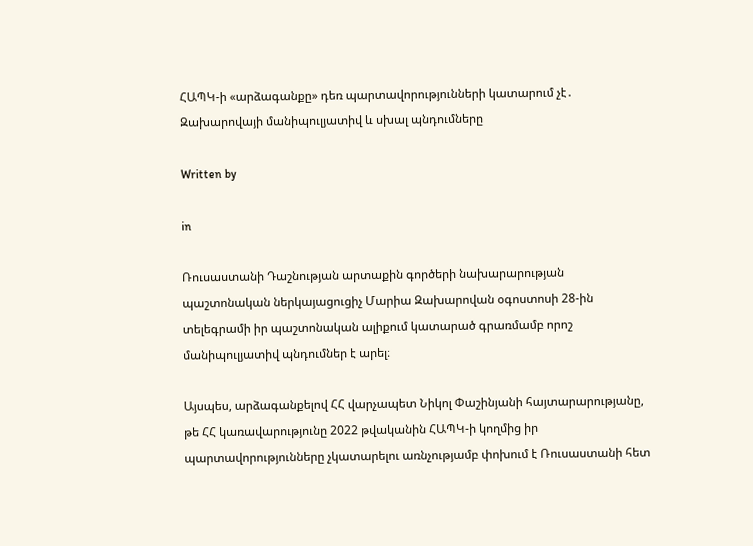ՀԱՊԿ-ի «արձագանքը» դեռ պարտավորությունների կատարում չէ․ Զախարովայի մանիպուլյատիվ և սխալ պնդումները

Written by

in

Ռուսաստանի Դաշնության արտաքին գործերի նախարարության պաշտոնական ներկայացուցիչ Մարիա Զախարովան օգոստոսի 28-ին տելեգրամի իր պաշտոնական ալիքում կատարած գրառմամբ որոշ մանիպուլյատիվ պնդումներ է արել։

Այսպես, արձագանքելով ՀՀ վարչապետ Նիկոլ Փաշինյանի հայտարարությանը, թե ՀՀ կառավարությունը 2022 թվականին ՀԱՊԿ-ի կողմից իր պարտավորությունները չկատարելու առնչությամբ փոխում է Ռուսաստանի հետ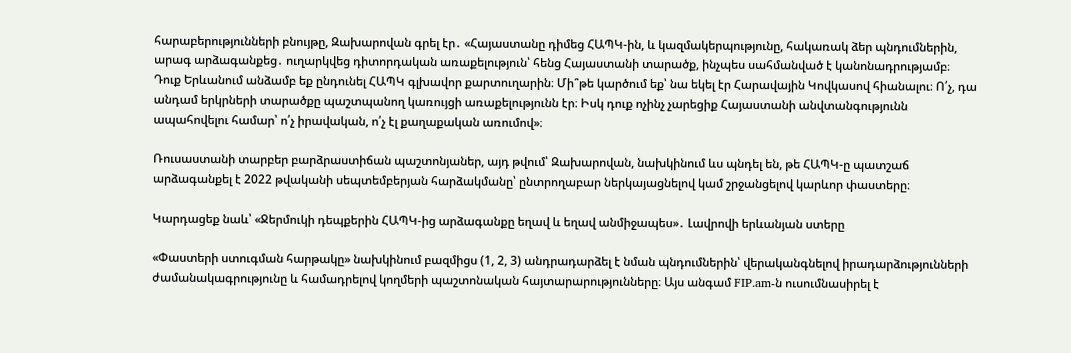հարաբերությունների բնույթը, Զախարովան գրել էր․ «Հայաստանը դիմեց ՀԱՊԿ-ին, և կազմակերպությունը, հակառակ ձեր պնդումներին, արագ արձագանքեց․ ուղարկվեց դիտորդական առաքելություն՝ հենց Հայաստանի տարածք, ինչպես սահմանված է կանոնադրությամբ։ Դուք Երևանում անձամբ եք ընդունել ՀԱՊԿ գլխավոր քարտուղարին։ Մի՞թե կարծում եք՝ նա եկել էր Հարավային Կովկասով հիանալու։ Ո՛չ, դա անդամ երկրների տարածքը պաշտպանող կառույցի առաքելությունն էր։ Իսկ դուք ոչինչ չարեցիք Հայաստանի անվտանգությունն ապահովելու համար՝ ո՛չ իրավական, ո՛չ էլ քաղաքական առումով»։

Ռուսաստանի տարբեր բարձրաստիճան պաշտոնյաներ, այդ թվում՝ Զախարովան, նախկինում ևս պնդել են, թե ՀԱՊԿ-ը պատշաճ արձագանքել է 2022 թվականի սեպտեմբերյան հարձակմանը՝ ընտրողաբար ներկայացնելով կամ շրջանցելով կարևոր փաստերը։

Կարդացեք նաև՝ «Ջերմուկի դեպքերին ՀԱՊԿ-ից արձագանքը եղավ և եղավ անմիջապես»․ Լավրովի երևանյան ստերը

«Փաստերի ստուգման հարթակը» նախկինում բազմիցս (1, 2, 3) անդրադարձել է նման պնդումներին՝ վերականգնելով իրադարձությունների ժամանակագրությունը և համադրելով կողմերի պաշտոնական հայտարարությունները։ Այս անգամ FIP.am-ն ուսումնասիրել է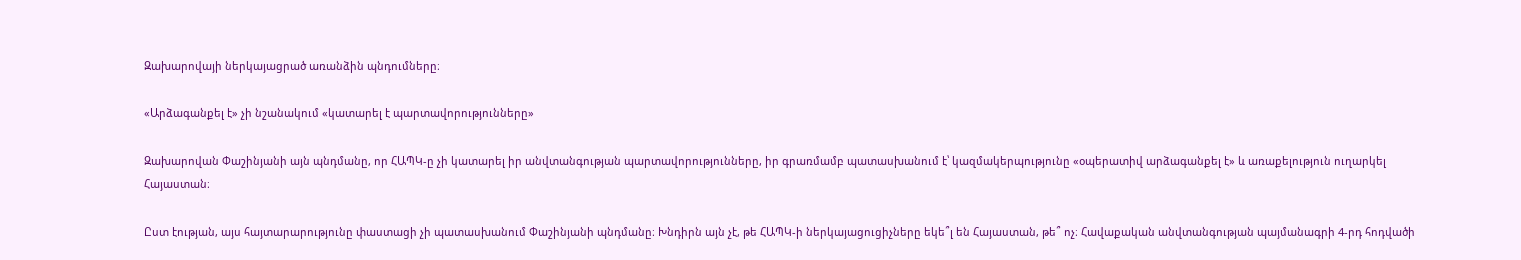Զախարովայի ներկայացրած առանձին պնդումները։

«Արձագանքել է» չի նշանակում «կատարել է պարտավորությունները»

Զախարովան Փաշինյանի այն պնդմանը, որ ՀԱՊԿ-ը չի կատարել իր անվտանգության պարտավորությունները, իր գրառմամբ պատասխանում է՝ կազմակերպությունը «օպերատիվ արձագանքել է» և առաքելություն ուղարկել Հայաստան։

Ըստ էության, այս հայտարարությունը փաստացի չի պատասխանում Փաշինյանի պնդմանը։ Խնդիրն այն չէ, թե ՀԱՊԿ-ի ներկայացուցիչները եկե՞լ են Հայաստան, թե՞ ոչ։ Հավաքական անվտանգության պայմանագրի 4-րդ հոդվածի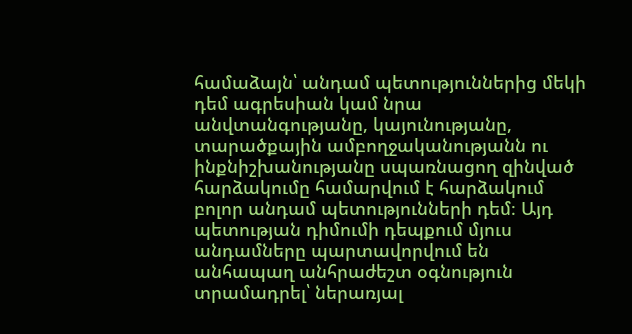համաձայն՝ անդամ պետություններից մեկի դեմ ագրեսիան կամ նրա անվտանգությանը, կայունությանը, տարածքային ամբողջականությանն ու ինքնիշխանությանը սպառնացող զինված հարձակումը համարվում է հարձակում բոլոր անդամ պետությունների դեմ։ Այդ պետության դիմումի դեպքում մյուս անդամները պարտավորվում են անհապաղ անհրաժեշտ օգնություն տրամադրել՝ ներառյալ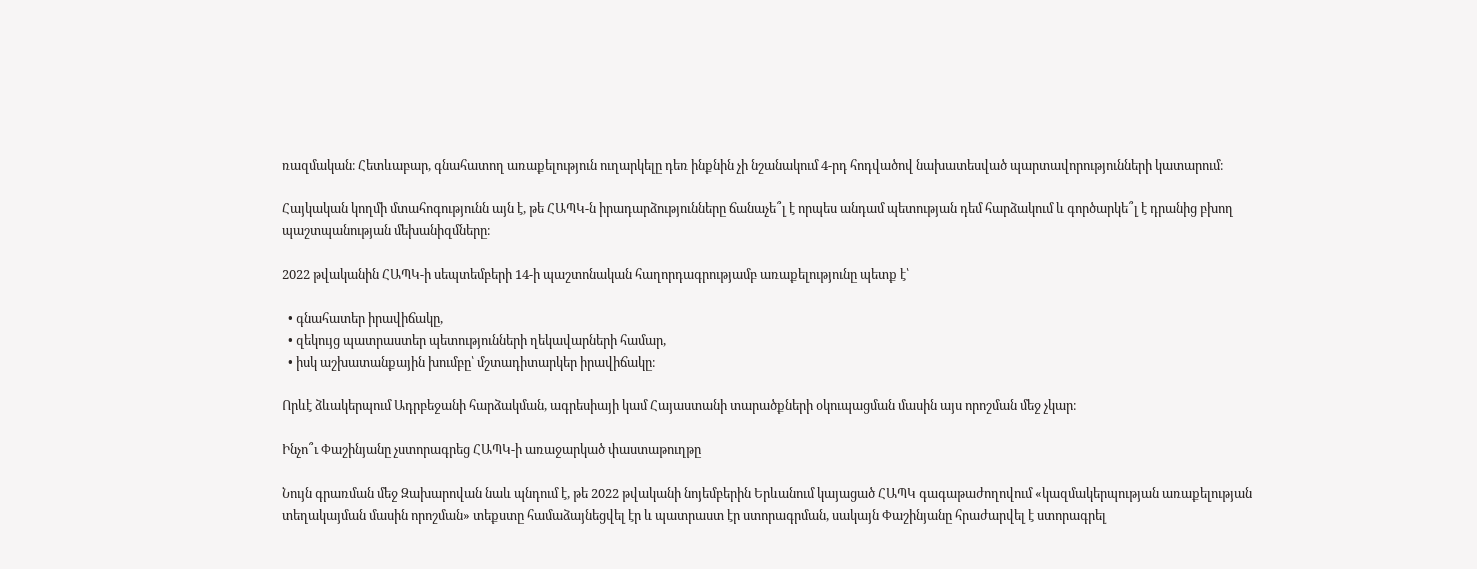ռազմական։ Հետևաբար, գնահատող առաքելություն ուղարկելը դեռ ինքնին չի նշանակում 4-րդ հոդվածով նախատեսված պարտավորությունների կատարում։

Հայկական կողմի մտահոգությունն այն է, թե ՀԱՊԿ-ն իրադարձությունները ճանաչե՞լ է որպես անդամ պետության դեմ հարձակում և գործարկե՞լ է դրանից բխող պաշտպանության մեխանիզմները։

2022 թվականին ՀԱՊԿ-ի սեպտեմբերի 14-ի պաշտոնական հաղորդագրությամբ առաքելությունը պետք է՝

  • գնահատեր իրավիճակը,
  • զեկույց պատրաստեր պետությունների ղեկավարների համար,
  • իսկ աշխատանքային խումբը՝ մշտադիտարկեր իրավիճակը։

Որևէ ձևակերպում Ադրբեջանի հարձակման, ագրեսիայի կամ Հայաստանի տարածքների օկուպացման մասին այս որոշման մեջ չկար։

Ինչո՞ւ Փաշինյանը չստորագրեց ՀԱՊԿ-ի առաջարկած փաստաթուղթը

Նույն գրառման մեջ Զախարովան նաև պնդում է, թե 2022 թվականի նոյեմբերին Երևանում կայացած ՀԱՊԿ գագաթաժողովում «կազմակերպության առաքելության տեղակայման մասին որոշման» տեքստը համաձայնեցվել էր և պատրաստ էր ստորագրման, սակայն Փաշինյանը հրաժարվել է ստորագրել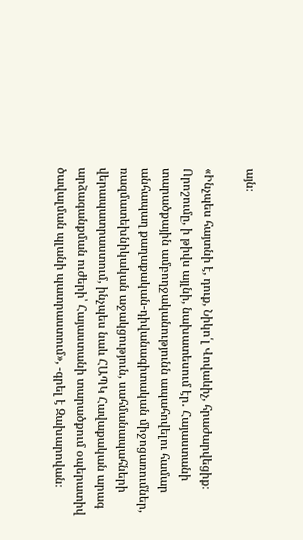այն։

«Ինչպես հայտնի է, դուք, Նիկո՛լ Վովաևիչ, հրաժարվեցիք։ Որոշումը, ի թիվս այլնի, նախատեսում էր․ Հայաստանի տարածքային ամբողջականությունն ապահովելու համար անհապաղ քաղաքական-դիվանագիտական միջոցառումներ, ռազմատեխնիկական աջակցություն, սահմանապահների վերապատրաստում, ինչպես նաև ՀԱՊԿ Հավաքական արագ արձագանքման ուժերի՝ Հայաստանի տարածքում օպերատիվ ծավալման պլանի պատրաստում», -գրել է Զախարովան։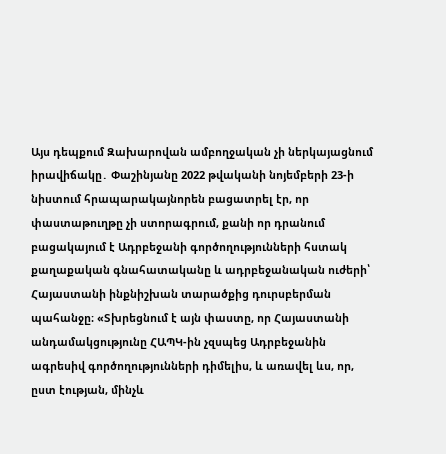Այս դեպքում Զախարովան ամբողջական չի ներկայացնում իրավիճակը․ Փաշինյանը 2022 թվականի նոյեմբերի 23-ի նիստում հրապարակայնորեն բացատրել էր, որ փաստաթուղթը չի ստորագրում, քանի որ դրանում բացակայում է Ադրբեջանի գործողությունների հստակ քաղաքական գնահատականը և ադրբեջանական ուժերի՝ Հայաստանի ինքնիշխան տարածքից դուրսբերման պահանջը։ «Տխրեցնում է այն փաստը, որ Հայաստանի անդամակցությունը ՀԱՊԿ-ին չզսպեց Ադրբեջանին ագրեսիվ գործողությունների դիմելիս, և առավել ևս, որ, ըստ էության, մինչև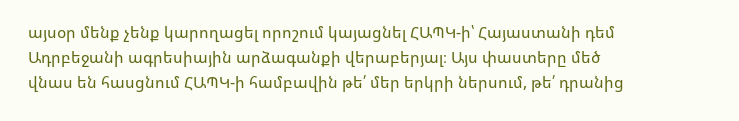այսօր մենք չենք կարողացել որոշում կայացնել ՀԱՊԿ-ի՝ Հայաստանի դեմ Ադրբեջանի ագրեսիային արձագանքի վերաբերյալ։ Այս փաստերը մեծ վնաս են հասցնում ՀԱՊԿ-ի համբավին թե՛ մեր երկրի ներսում, թե՛ դրանից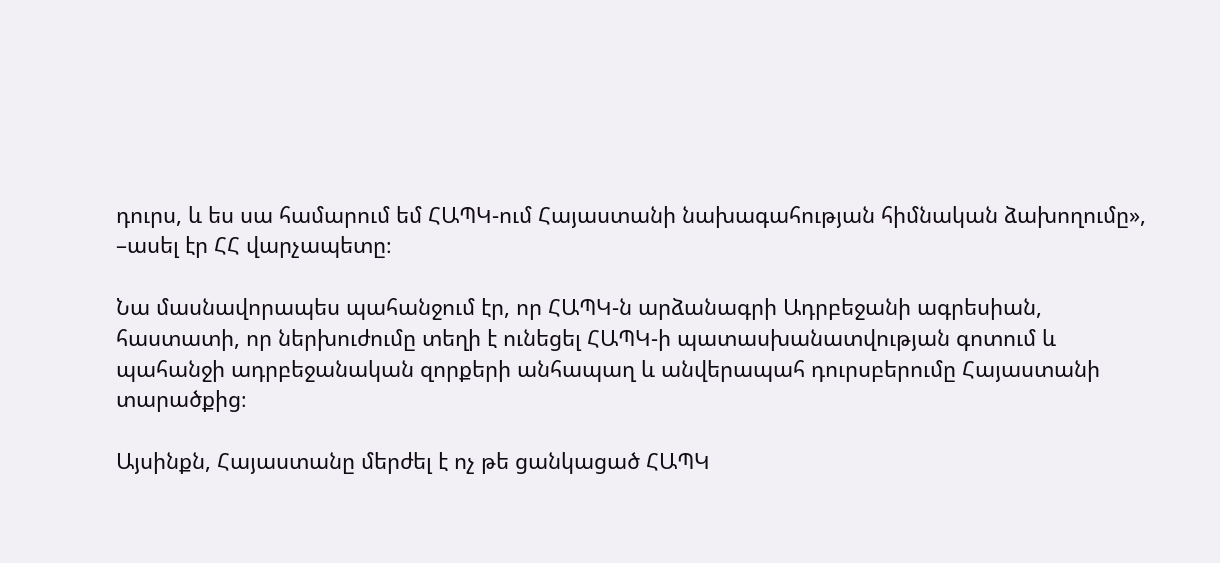դուրս, և ես սա համարում եմ ՀԱՊԿ-ում Հայաստանի նախագահության հիմնական ձախողումը», –ասել էր ՀՀ վարչապետը։

Նա մասնավորապես պահանջում էր, որ ՀԱՊԿ-ն արձանագրի Ադրբեջանի ագրեսիան, հաստատի, որ ներխուժումը տեղի է ունեցել ՀԱՊԿ-ի պատասխանատվության գոտում և պահանջի ադրբեջանական զորքերի անհապաղ և անվերապահ դուրսբերումը Հայաստանի տարածքից։

Այսինքն, Հայաստանը մերժել է ոչ թե ցանկացած ՀԱՊԿ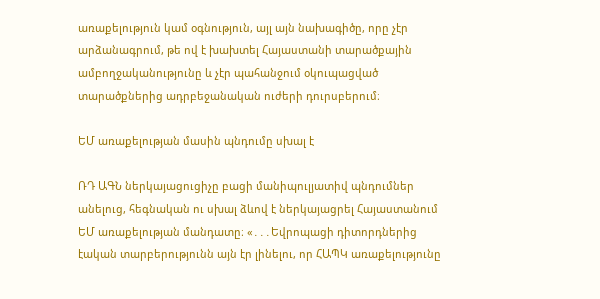առաքելություն կամ օգնություն, այլ այն նախագիծը, որը չէր արձանագրում, թե ով է խախտել Հայաստանի տարածքային ամբողջականությունը և չէր պահանջում օկուպացված տարածքներից ադրբեջանական ուժերի դուրսբերում։

ԵՄ առաքելության մասին պնդումը սխալ է

ՌԴ ԱԳՆ ներկայացուցիչը բացի մանիպուլյատիվ պնդումներ անելուց, հեգնական ու սխալ ձևով է ներկայացրել Հայաստանում ԵՄ առաքելության մանդատը։ «․․․Եվրոպացի դիտորդներից էական տարբերությունն այն էր լինելու, որ ՀԱՊԿ առաքելությունը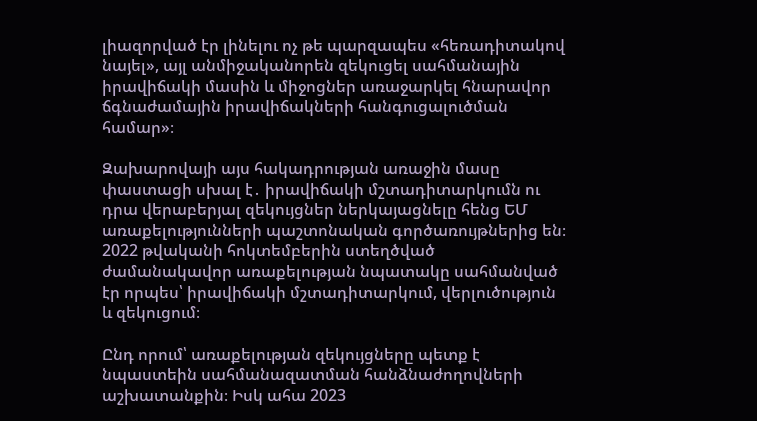լիազորված էր լինելու ոչ թե պարզապես «հեռադիտակով նայել», այլ անմիջականորեն զեկուցել սահմանային իրավիճակի մասին և միջոցներ առաջարկել հնարավոր ճգնաժամային իրավիճակների հանգուցալուծման համար»։

Զախարովայի այս հակադրության առաջին մասը փաստացի սխալ է․ իրավիճակի մշտադիտարկումն ու դրա վերաբերյալ զեկույցներ ներկայացնելը հենց ԵՄ առաքելությունների պաշտոնական գործառույթներից են։ 2022 թվականի հոկտեմբերին ստեղծված ժամանակավոր առաքելության նպատակը սահմանված էր որպես՝ իրավիճակի մշտադիտարկում, վերլուծություն և զեկուցում։

Ընդ որում՝ առաքելության զեկույցները պետք է նպաստեին սահմանազատման հանձնաժողովների աշխատանքին։ Իսկ ահա 2023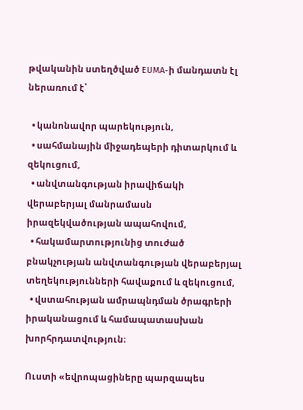թվականին ստեղծված EUMA-ի մանդատն էլ ներառում է՝

  • կանոնավոր պարեկություն,
  • սահմանային միջադեպերի դիտարկում և զեկուցում,
  • անվտանգության իրավիճակի վերաբերյալ մանրամասն իրազեկվածության ապահովում,
  • հակամարտությունից տուժած բնակչության անվտանգության վերաբերյալ տեղեկությունների հավաքում և զեկուցում,
  • վստահության ամրապնդման ծրագրերի իրականացում և համապատասխան խորհրդատվություն։

Ուստի «եվրոպացիները պարզապես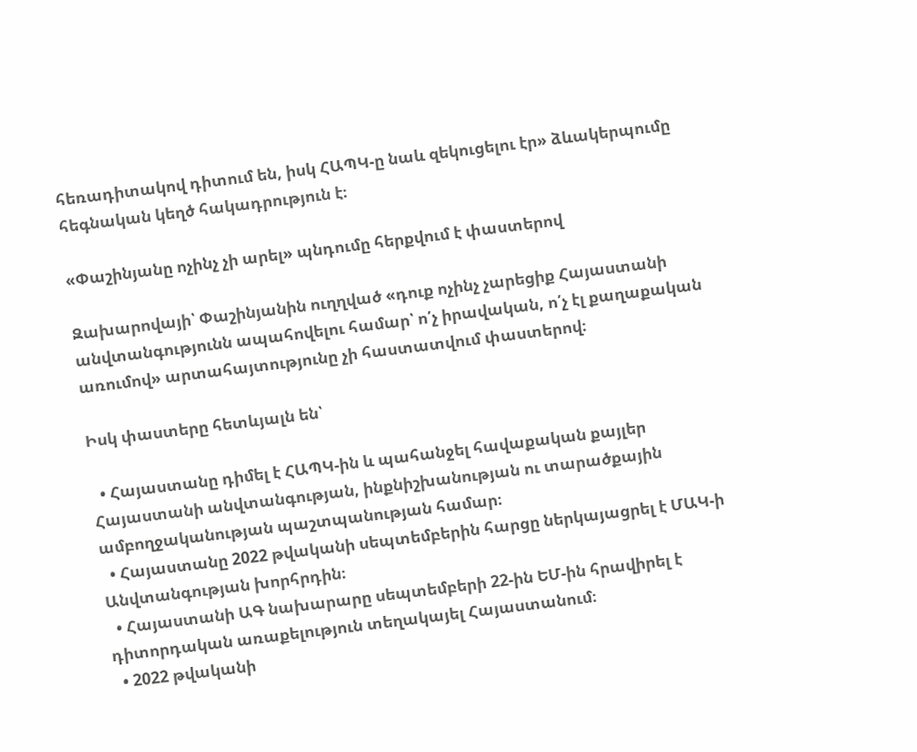հեռադիտակով դիտում են, իսկ ՀԱՊԿ-ը նաև զեկուցելու էր» ձևակերպումը հեգնական կեղծ հակադրություն է։

«Փաշինյանը ոչինչ չի արել» պնդումը հերքվում է փաստերով

Զախարովայի՝ Փաշինյանին ուղղված «դուք ոչինչ չարեցիք Հայաստանի անվտանգությունն ապահովելու համար՝ ո՛չ իրավական, ո՛չ էլ քաղաքական առումով» արտահայտությունը չի հաստատվում փաստերով։

Իսկ փաստերը հետևյալն են՝

  • Հայաստանը դիմել է ՀԱՊԿ-ին և պահանջել հավաքական քայլեր Հայաստանի անվտանգության, ինքնիշխանության ու տարածքային ամբողջականության պաշտպանության համար։
  • Հայաստանը 2022 թվականի սեպտեմբերին հարցը ներկայացրել է ՄԱԿ-ի Անվտանգության խորհրդին։
  • Հայաստանի ԱԳ նախարարը սեպտեմբերի 22-ին ԵՄ-ին հրավիրել է դիտորդական առաքելություն տեղակայել Հայաստանում։
  • 2022 թվականի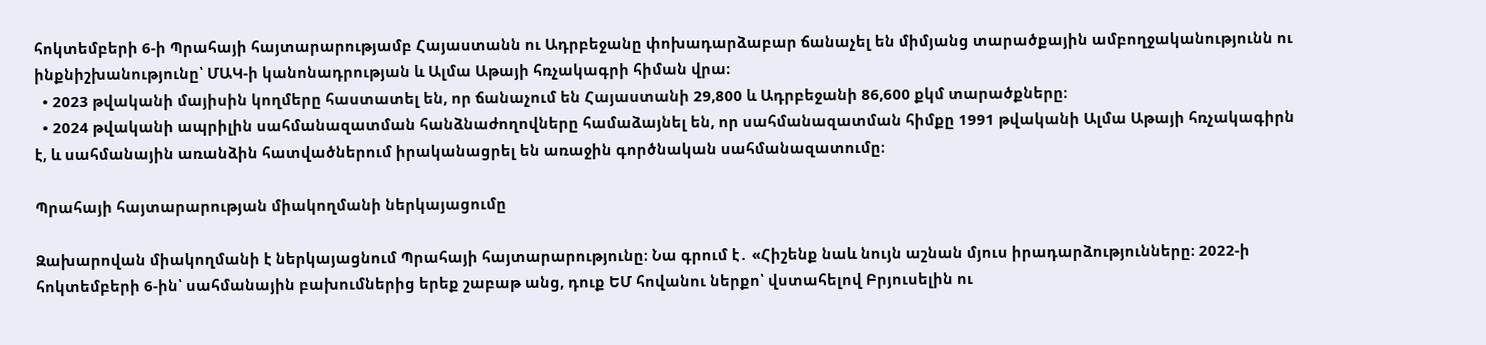հոկտեմբերի 6-ի Պրահայի հայտարարությամբ Հայաստանն ու Ադրբեջանը փոխադարձաբար ճանաչել են միմյանց տարածքային ամբողջականությունն ու ինքնիշխանությունը՝ ՄԱԿ-ի կանոնադրության և Ալմա Աթայի հռչակագրի հիման վրա։
  • 2023 թվականի մայիսին կողմերը հաստատել են, որ ճանաչում են Հայաստանի 29,800 և Ադրբեջանի 86,600 քկմ տարածքները։
  • 2024 թվականի ապրիլին սահմանազատման հանձնաժողովները համաձայնել են, որ սահմանազատման հիմքը 1991 թվականի Ալմա Աթայի հռչակագիրն է, և սահմանային առանձին հատվածներում իրականացրել են առաջին գործնական սահմանազատումը։

Պրահայի հայտարարության միակողմանի ներկայացումը

Զախարովան միակողմանի է ներկայացնում Պրահայի հայտարարությունը։ Նա գրում է․ «Հիշենք նաև նույն աշնան մյուս իրադարձությունները։ 2022-ի հոկտեմբերի 6-ին՝ սահմանային բախումներից երեք շաբաթ անց, դուք ԵՄ հովանու ներքո՝ վստահելով Բրյուսելին ու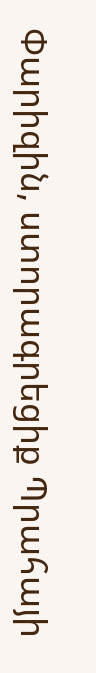Փարիզին, ստորագրեցիք Պրահայի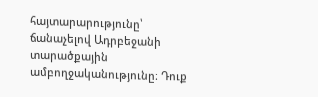հայտարարությունը՝ ճանաչելով Ադրբեջանի տարածքային ամբողջականությունը։ Դուք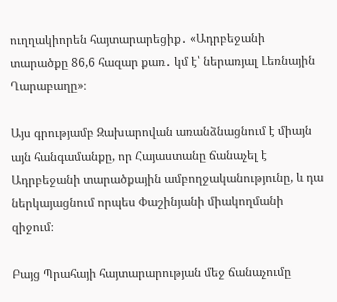ուղղակիորեն հայտարարեցիք․ «Ադրբեջանի տարածքը 86,6 հազար քառ․ կմ է՝ ներառյալ Լեռնային Ղարաբաղը»։

Այս գրությամբ Զախարովան առանձնացնում է միայն այն հանգամանքը, որ Հայաստանը ճանաչել է Ադրբեջանի տարածքային ամբողջականությունը, և դա ներկայացնում որպես Փաշինյանի միակողմանի զիջում։

Բայց Պրահայի հայտարարության մեջ ճանաչումը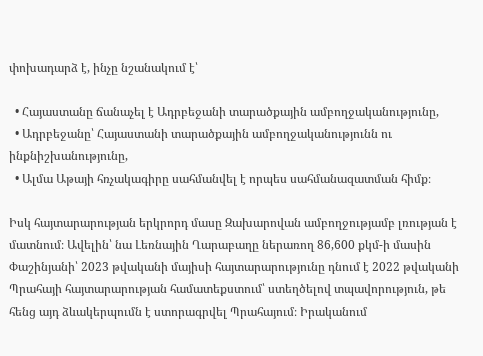փոխադարձ է, ինչը նշանակում է՝

  • Հայաստանը ճանաչել է Ադրբեջանի տարածքային ամբողջականությունը,
  • Ադրբեջանը՝ Հայաստանի տարածքային ամբողջականությունն ու ինքնիշխանությունը,
  • Ալմա Աթայի հռչակագիրը սահմանվել է որպես սահմանազատման հիմք։

Իսկ հայտարարության երկրորդ մասը Զախարովան ամբողջությամբ լռության է մատնում։ Ավելին՝ նա Լեռնային Ղարաբաղը ներառող 86,600 քկմ-ի մասին Փաշինյանի՝ 2023 թվականի մայիսի հայտարարությունը դնում է 2022 թվականի Պրահայի հայտարարության համատեքստում՝ ստեղծելով տպավորություն, թե հենց այդ ձևակերպումն է ստորագրվել Պրահայում։ Իրականում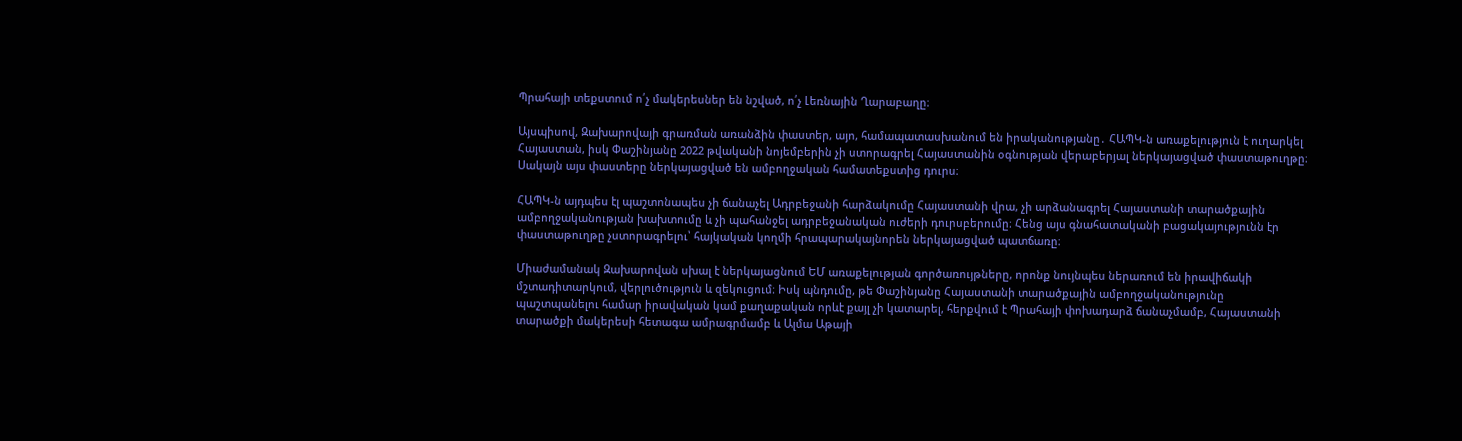Պրահայի տեքստում ո՛չ մակերեսներ են նշված, ո՛չ Լեռնային Ղարաբաղը։

Այսպիսով, Զախարովայի գրառման առանձին փաստեր, այո, համապատասխանում են իրականությանը․ ՀԱՊԿ-ն առաքելություն է ուղարկել Հայաստան, իսկ Փաշինյանը 2022 թվականի նոյեմբերին չի ստորագրել Հայաստանին օգնության վերաբերյալ ներկայացված փաստաթուղթը։ Սակայն այս փաստերը ներկայացված են ամբողջական համատեքստից դուրս։

ՀԱՊԿ-ն այդպես էլ պաշտոնապես չի ճանաչել Ադրբեջանի հարձակումը Հայաստանի վրա, չի արձանագրել Հայաստանի տարածքային ամբողջականության խախտումը և չի պահանջել ադրբեջանական ուժերի դուրսբերումը։ Հենց այս գնահատականի բացակայությունն էր փաստաթուղթը չստորագրելու՝ հայկական կողմի հրապարակայնորեն ներկայացված պատճառը։

Միաժամանակ Զախարովան սխալ է ներկայացնում ԵՄ առաքելության գործառույթները, որոնք նույնպես ներառում են իրավիճակի մշտադիտարկում, վերլուծություն և զեկուցում։ Իսկ պնդումը, թե Փաշինյանը Հայաստանի տարածքային ամբողջականությունը պաշտպանելու համար իրավական կամ քաղաքական որևէ քայլ չի կատարել, հերքվում է Պրահայի փոխադարձ ճանաչմամբ, Հայաստանի տարածքի մակերեսի հետագա ամրագրմամբ և Ալմա Աթայի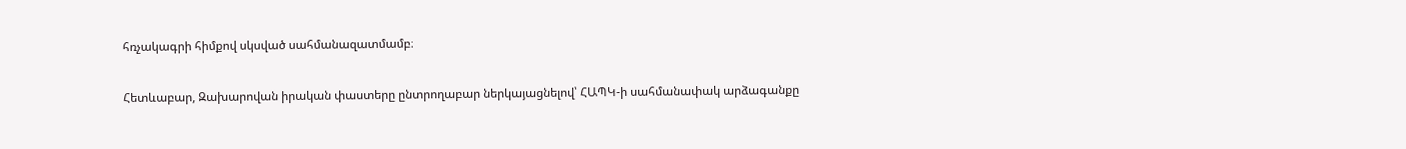հռչակագրի հիմքով սկսված սահմանազատմամբ։

Հետևաբար, Զախարովան իրական փաստերը ընտրողաբար ներկայացնելով՝ ՀԱՊԿ-ի սահմանափակ արձագանքը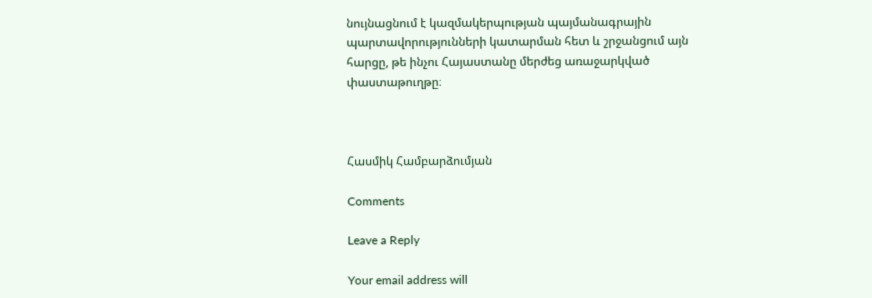նույնացնում է կազմակերպության պայմանագրային պարտավորությունների կատարման հետ և շրջանցում այն հարցը, թե ինչու Հայաստանը մերժեց առաջարկված փաստաթուղթը։



Հասմիկ Համբարձումյան

Comments

Leave a Reply

Your email address will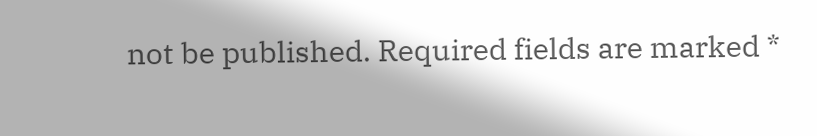not be published. Required fields are marked *